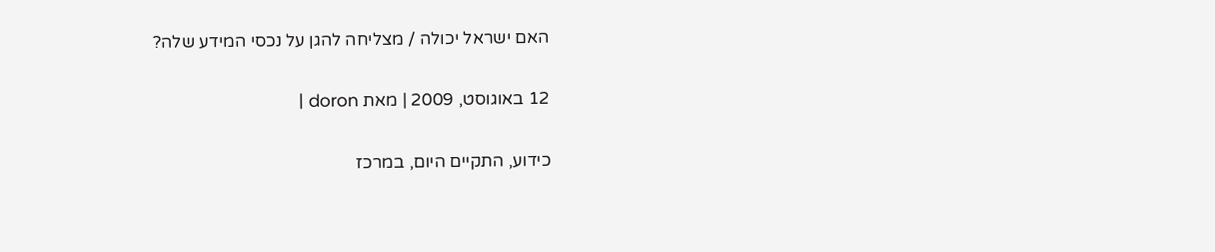האם ישראל יכולה / מצליחה להגן על נכסי המידע שלה?

12 באוגוסט, 2009 | מאת doron |

כידוע, התקיים היום, במרכז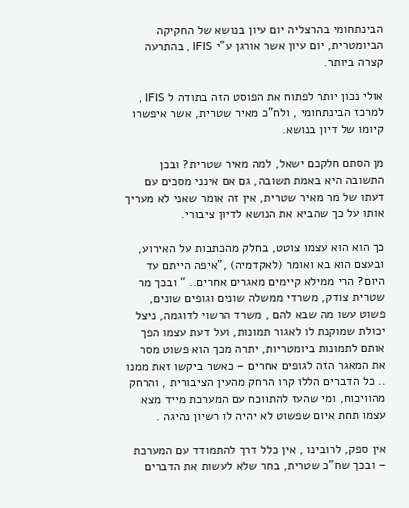הבינתחומי בהרצליה יום עיון בנושא של החקיקה הביומטרית, יום עיון אשר אורגן ע"י IFIS , בהתרעה קצרה ביותר.

אולי נכון יותר לפתוח את הפוסט הזה בתודה ל IFIS , למרכז הבינתחומי , ולח"כ מאיר שטרית, אשר איפשרו קיומו של דיון בנושא.

מן הסתם חלקכם ישאל, למה מאיר שטרית? ובכן התשובה היא באמת תשובה, גם אם אינני מסכים עם דעתו של מר מאיר שטרית, אין זה אומר שאני לא מעריך אותו על כך שהביא את הנושא לדיון ציבורי.

כך הוא הוא עצמו צוטט, בחלק מהכתבות על האירוע, ובעצם הוא בא ואומר (לאקדמיה) ,”איפה הייתם עד היום? הרי ממילא קיימים מאגרים אחרים.. “ ובכך מר שטרית צודק, משרדי ממשלה שונים וגופים שונים, פשוט עשו מה שבא להם , משרד הרשוי לדוגמה, ניצל יכולת שמוקנת לו לאגור תמונות, ועל דעת עצמו הפך אותם לתמונות ביומטריות, יתרה מכך הוא פשוט מסר את המאגר הזה לגופים אחרים – כאשר ביקשו זאת ממנו .. כל הדברים הללו קרו הרחק מהעין הציבורית , והרחק מהוויכוח, ומי שהעז להתווכח עם המערכת מייד מצא עצמו תחת איום שפשוט לא יהיה לו רשיון נהיגה .

אין ספק, לרובינו , אין כלל דרך להתמודד עם המערכת – ובכך שח"כ שטרית, בחר שלא לעשות את הדברים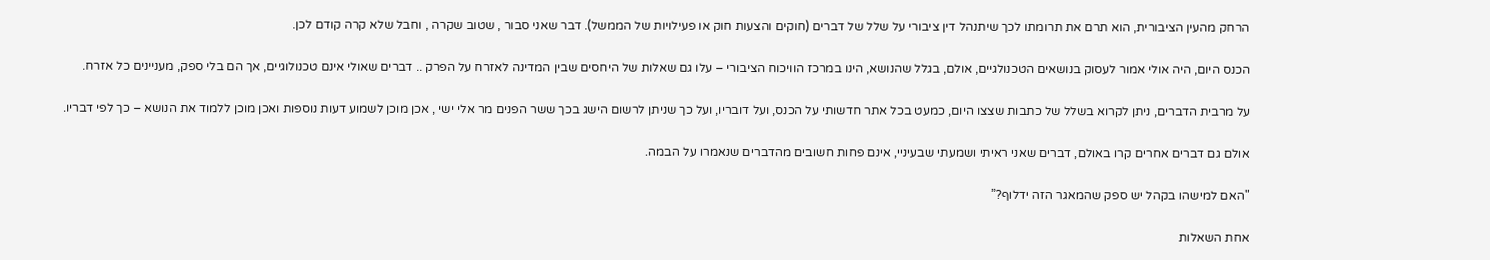הרחק מהעין הציבורית, הוא תרם את תרומתו לכך שיתנהל דין ציבורי על שלל של דברים (חוקים והצעות חוק או פעילויות של הממשל). דבר שאני סבור , שטוב שקרה , וחבל שלא קרה קודם לכן.

הכנס היום, היה אולי אמור לעסוק בנושאים הטכנולגיים, אולם, בגלל שהנושא, הינו במרכז הוויכוח הציבורי – עלו גם שאלות של היחסים שבין המדינה לאזרח על הפרק .. דברים שאולי אינם טכנולוגיים, אך הם בלי ספק, מעניינים כל אזרח.

על מרבית הדברים, ניתן לקרוא בשלל של כתבות שצצו היום, כמעט בכל אתר חדשותי על הכנס, ועל דובריו, ועל כך שניתן לרשום הישג בכך ששר הפנים מר אלי ישי , אכן מוכן לשמוע דעות נוספות ואכן מוכן ללמוד את הנושא – כך לפי דבריו.

אולם גם דברים אחרים קרו באולם, דברים שאני ראיתי ושמעתי שבעיניי, אינם פחות חשובים מהדברים שנאמרו על הבמה.

"האם למישהו בקהל יש ספק שהמאגר הזה ידלוף?”

אחת השאלות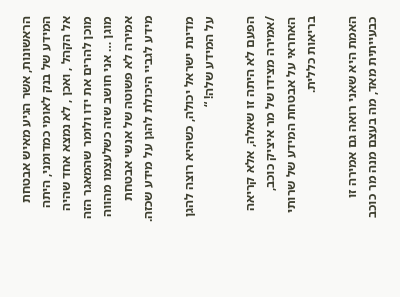הראשונות, אשר הגיע מאיש אבטחת המידע של בנק לאומי כמדומני, היתה אל הקהל , ואכן , לא נמצא אחד שהיה מוכן להרים את ידו ולומר שהמאגר הזה מוגן … אני חושב שזה כשלעצמו מהווה אמירה לא פשוטה של אנשי אבטחת מידע לגביי היכולת להגן על מידע שכזה.

מדינת ישראל יכולה, כשהיא רוצה להגן על המידע שלה! “

הפעם לא היתה זו שאלה, אלא קריאה /אמירה מצידו של מר איציק כוכב, האחראי על אבטחת המידע של שרותי בריאות כללית.

האמת היא שאני רואה גם אמירה זו כבעייתית מאד, מה בעצם מנה מר כוכב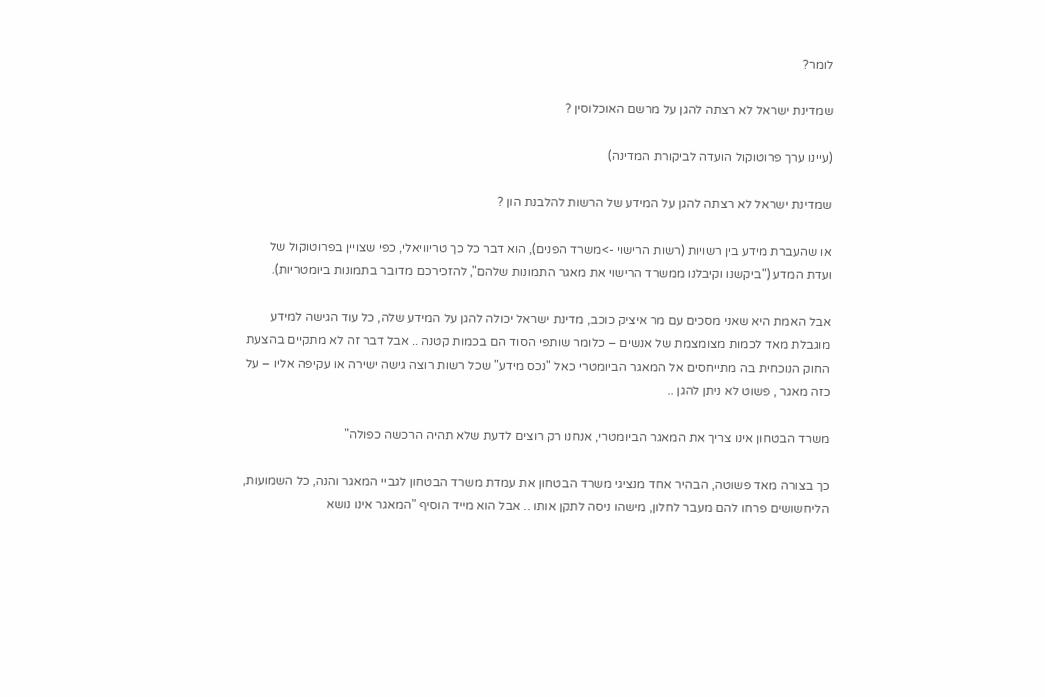לומר?

שמדינת ישראל לא רצתה להגן על מרשם האוכלוסין ?

(עיינו ערך פרוטוקול הועדה לביקורת המדינה)

שמדינת ישראל לא רצתה להגן על המידע של הרשות להלבנת הון ?

או שהעברת מידע בין רשויות (רשות הרישוי ->משרד הפנים), הוא דבר כל כך טריוויאלי, כפי שצויין בפרוטוקול של ועדת המדע ("ביקשנו וקיבלנו ממשרד הרישוי את מאגר התמונות שלהם", להזכירכם מדובר בתמונות ביומטריות).

אבל האמת היא שאני מסכים עם מר איציק כוכב, מדינת ישראל יכולה להגן על המידע שלה, כל עוד הגישה למידע מוגבלת מאד לכמות מצומצמת של אנשים – כלומר שותפי הסוד הם בכמות קטנה .. אבל דבר זה לא מתקיים בהצעת החוק הנוכחית בה מתייחסים אל המאגר הביומטרי כאל "נכס מידע" שכל רשות רוצה גישה ישירה או עקיפה אליו – על כזה מאגר , פשוט לא ניתן להגן ..

משרד הבטחון אינו צריך את המאגר הביומטרי, אנחנו רק רוצים לדעת שלא תהיה הרכשה כפולה"

כך בצורה מאד פשוטה, הבהיר אחד מנציגי משרד הבטחון את עמדת משרד הבטחון לגביי המאגר והנה, כל השמועות, הליחשושים פרחו להם מעבר לחלון, מישהו ניסה לתקן אותו .. אבל הוא מייד הוסיף "המאגר אינו נושא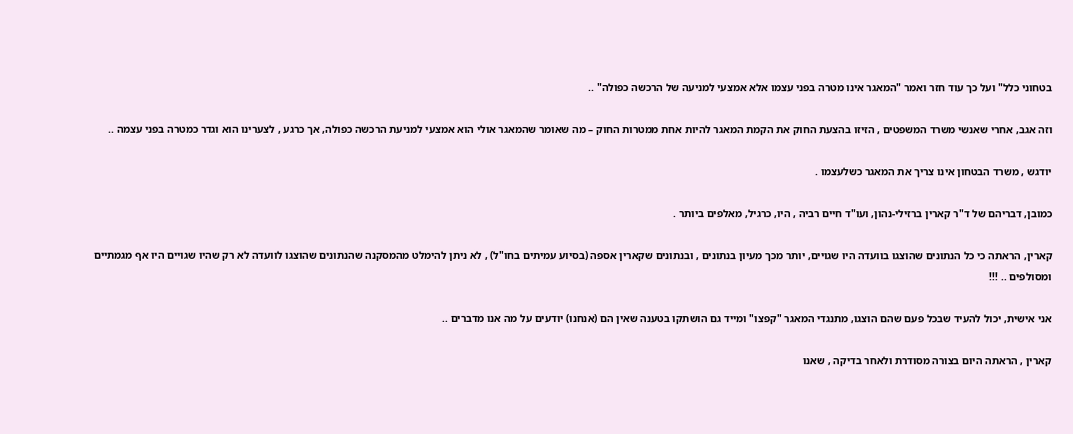בטחוני כלל" ועל כך עוד חזר ואמר "המאגר אינו מטרה בפני עצמו אלא אמצעי למניעה של הרכשה כפולה" ..

וזה אגב, אחרי שאנשי משרד המשפטים , הזיזו בהצעת החוק את הקמת המאגר להיות אחת ממטרות החוק – מה שאומר שהמאגר אולי הוא אמצעי למניעת הרכשה כפולה, אך כרגע , לצערינו הוא וגדר כמטרה בפני עצמה ..

יודגש , משרד הבטחון אינו צריך את המאגר כשלעצמו .

כמובן, דבריהם של ד"ר קארין ברזילי-נהון, ועו"ד חיים רביה , היו, כרגיל, מאלפים ביותר .

קארין, הראתה כי כל הנתונים שהוצגו בוועדה היו שגויים, יותר מכך מעיון בנתונים , ובנתונים שקארין אספה (בסיוע עמיתים בחו"ל) , לא ניתן להימלט מהמסקנה שהנתונים שהוצגו לוועדה לא רק שהיו שגויים היו אף מגמתיים ומסולפים .. !!!

אני אישית, יכול להעיד שבכל פעם שהם הוצגו, מתנגדי המאגר "קפצו" ומייד גם הושתקו בטענה שאין הם (אנחנו) יודעים על מה אנו מדברים ..

קארין , הראתה היום בצורה מסודרת ולאחר בדיקה , שאנו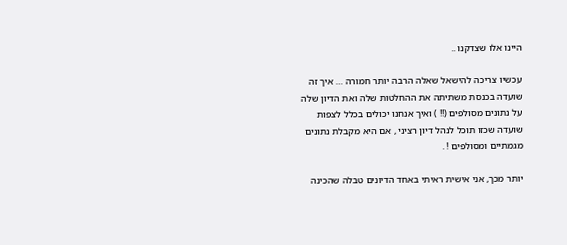היינו אלו שצדקנו ..

עכשיו צריכה להישאל שאלה הרבה יותר חמורה … איך זה שועדה בכנסת משתיתה את ההחלטות שלה ואת הדיון שלה על נתונים מסולפים (!! ) ואיך אנחנו יכולים בכלל לצפות שועדה שכזו תוכל לנהל דיון רציני , אם היא מקבלת נתונים מגמתיים ומסולפים ! .

יותר מכך, אני אישית ראיתי באחד הדיונים טבלה שהכינה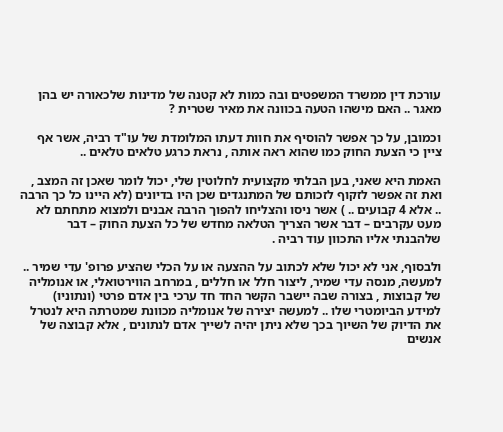עורכת דין ממשרד המשפטים ובה כמות לא קטנה של מדינות שלכאורה יש בהן מאגר .. האם מישהו הטעה בכוונה את מאיר שטרית ?

וכמובן, על כך אפשר להוסיף את חוות דעתו המלומדת של עו"ד רביה, אשר אף ציין כי הצעת החוק כמו שהוא ראה אותה , נראת כרגע טלאים טלאים ..

האמת היא שאני, בען הבלתי מקצועית לחלוטין שלי, יכול לומר שאכן זה המצב , ואת זה אפשר לזקוף לזכותם של המתנגדים שכן היו בדיונים (לא היינו כל כך הרבה .. אלא 4 קבועים .. ) אשר ניסו והצליחו להפוך הרבה אבנים ולמצוא מתחתם לא מעט עקרבים – דבר אשר הצריך הטלאה מחדש של כל הצעת החוק – דבר שלהבנתי אליו התכוון עוד רביה .

ולבסוף, אני לא יכול שלא לכתוב על ההצעה או על הכלי שהציע פרופ' עדי שמיר .. למעשה, מנסה עדי שמיר, ליצור חלל או חללים , במרחב הווירטואלי, או אנומליה של קבוצות , בצורה שבה יישבר הקשר החד חד ערכי בין אדם פרטי (ונתוניו) למידע הביומטרי שלו .. למעשה יצירה של אנומליה מכוונת שמטרתה היא לנטרל את הדיוק של השיוך בכך שלא ניתן יהיה לשייך אדם לנתונים , אלא קבוצה של אנשים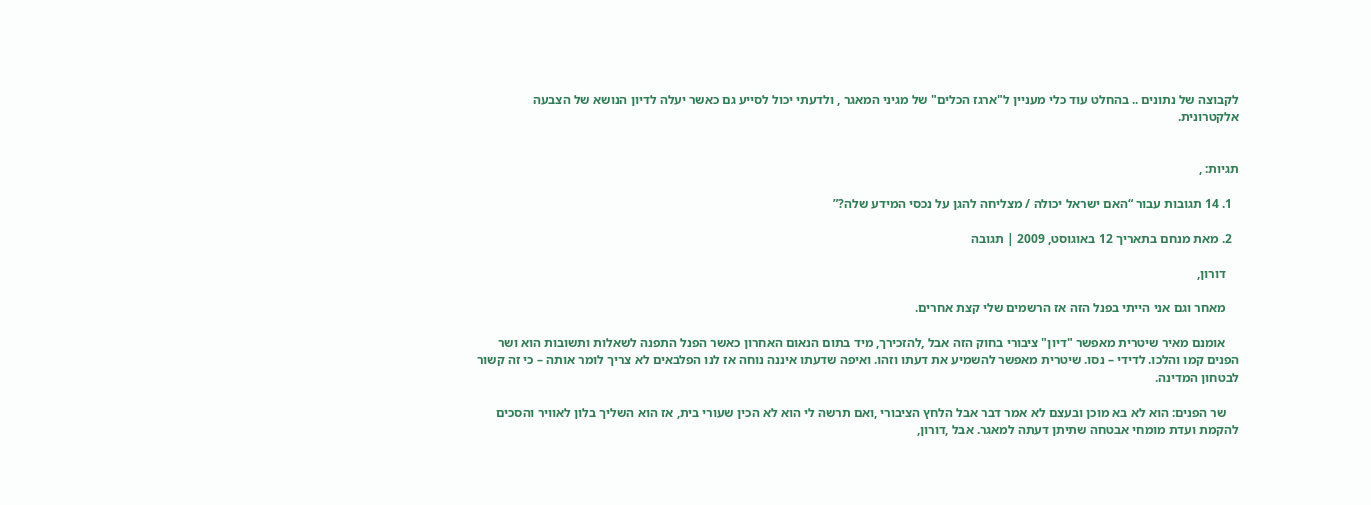לקבוצה של נתונים .. בהחלט עוד כלי מעניין ל"ארגז הכלים" של מגיני המאגר , ולדעתי יכול לסייע גם כאשר יעלה לדיון הנושא של הצבעה אלקטרונית.


תגיות: ,

  1. 14 תגובות עבור “האם ישראל יכולה / מצליחה להגן על נכסי המידע שלה?”

  2. מאת מנחם בתאריך 12 באוגוסט, 2009 | תגובה

    דורון,

    מאחר וגם אני הייתי בפנל הזה אז הרשמים שלי קצת אחרים.

    אומנם מאיר שיטרית מאפשר "דיון" ציבורי בחוק הזה אבל ,להזכירך, מיד בתום הנאום האחרון כאשר הפנל התפנה לשאלות ותשובות הוא ושר הפנים קמו והלכו. לדידי – נסו. שיטרית מאפשר להשמיע את דעתו וזהו. ואיפה שדעתו איננה נוחה אז לנו הפלבאים לא צריך לומר אותה – כי זה קשור לבטחון המדינה.

    שר הפנים: הוא לא בא מוכן ובעצם לא אמר דבר אבל הלחץ הציבורי ,ואם תרשה לי הוא לא הכין שעורי בית, אז הוא השליך בלון לאוויר והסכים להקמת ועדת מומחי אבטחה שתיתן דעתה למאגר. אבל ,דורון,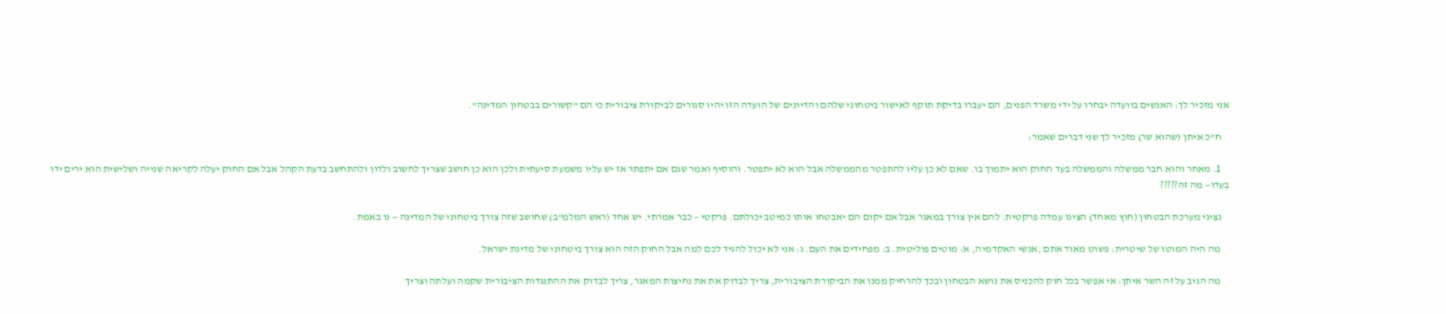אני מזכיר לך: האנשים בוועדה יבחרו על ידי משרד הפנים, הם יעברו בדיקת תוקף לאישור ביטחוני שלהם והדיונים של הועדה הזו יהיו סגורים לביקורת ציבורית כי הם "קשורים בבטחון המדינה".

    ח"כ איתן (שהוא שר) מזכיר לך שני דברים שאמר:

    1. מאחר והוא חבר ממשלה והממשלה בעד החוק הוא יתמוך בו. שאם לא כן עליו להתפטר מהממשלה אבל הוא לא יתפטר. והוסיף ואמר שגם אם יתפתר אז יש עליו משמעת סיעתית ולכן הוא כן חושב שצריך לחשוב ולדון ולהתחשב בדעת הקהל אבל אם החוק יעלה לקריאה שנייה ושלישית הוא ירים ידו בעדו— מה זה?????

    נציגי מערכת הבטחון (חוץ מאחד) הציגו עמדה פרקטית. להם אין צורך במאגר אבל אם יקום הם יאבטחו אותו כמיטב יכולתם. פרקטי – כבר אמרתי. יש אחד (ראש המלמ"ב) שחושב שזה צורך ביטחוני של המדינה — נו באמת.

    מה היה המוטו של שיטרית: פשוט מאוד אתם ,אנשי האקדמיה, א: מוטים פוליטית. ב: מפחידים את העם. ג: אני לא יכול להגיד לכם למה אבל החוק הזה הוא צורך ביטחוני של מדינת ישראל.

    מה הגיב על זה השר איתן: אי אפשר בכל חוק להכניס את נושא הבטחון ובכך להרחיק ממנו את הביקורת הציבורית, צריך לבדוק את את נחיצות המאגר, צריך לבדוק את ההתנגדות הציבורית שקמה ועלתה וצריך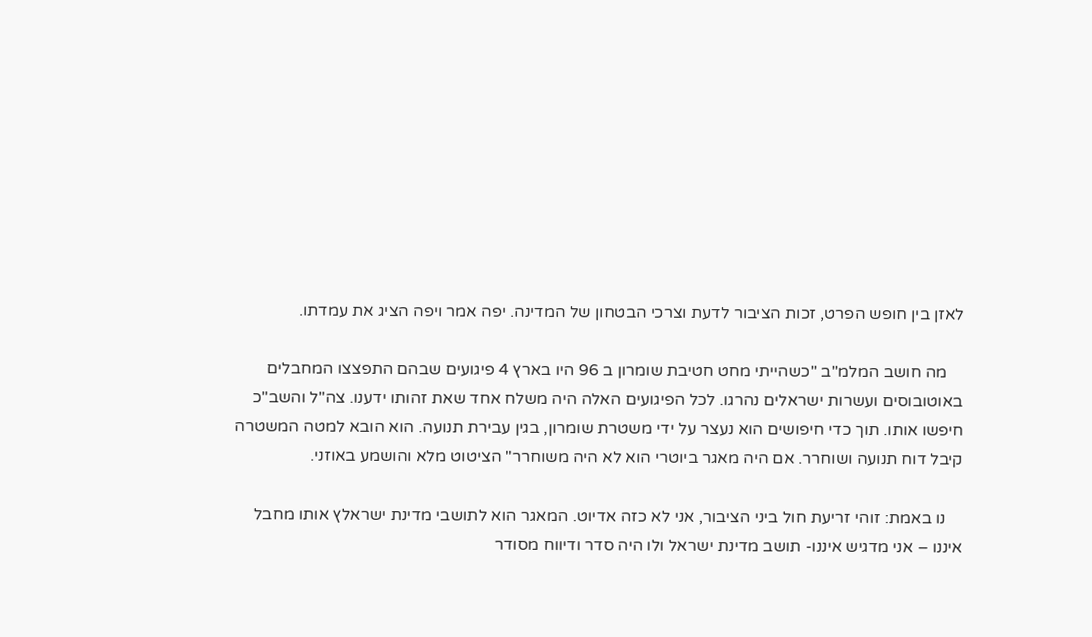לאזן בין חופש הפרט, זכות הציבור לדעת וצרכי הבטחון של המדינה. יפה אמר ויפה הציג את עמדתו.

    מה חושב המלמ"ב "כשהייתי מחט חטיבת שומרון ב 96 היו בארץ 4 פיגועים שבהם התפצצו המחבלים באוטובוסים ועשרות ישראלים נהרגו. לכל הפיגועים האלה היה משלח אחד שאת זהותו ידענו. צה"ל והשב"כ חיפשו אותו. תוך כדי חיפושים הוא נעצר על ידי משטרת שומרון, בגין עבירת תנועה. הוא הובא למטה המשטרה קיבל דוח תנועה ושוחרר. אם היה מאגר ביוטרי הוא לא היה משוחרר" הציטוט מלא והושמע באוזני.

    נו באמת: זוהי זריעת חול ביני הציבור, אני לא כזה אדיוט. המאגר הוא לתושבי מדינת ישראלץ אותו מחבל איננו – אני מדגיש איננו- תושב מדינת ישראל ולו היה סדר ודיווח מסודר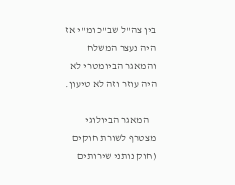בין צה"ל שב"כ ומ"י אז היה נעצר המשלח והמאגר הביומטרי לא היה עוזר וזה לא טיעון.

    המאגר הביולוגי מצטרף לשורת חוקים (חוק נותני שירותים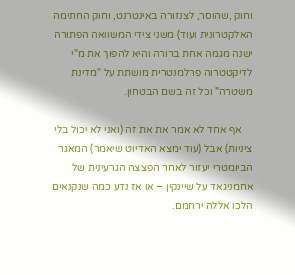וחוק ,שהוסר, לצנזורה באינטרנט, וחוק החתימה האלקטרונית ועוד) משני צידי המשוואה הפתורה ישנה מגמה אחת ברורה והיא להפוך את מ"י לדיקטטרוה פרלמנטרית מושתת על "מדינת משטרה" וכל זה בשם הבטחון.

    אף אחד לא אמר את את זה (ואני לא יכול בלי ציניות) אבל (עוד ימצא האדיוט שיאמר) המאגר הביומטרי יעזור לאחר הפצצה הגרעינית של אחמניגאד על שיינקין – או אז נדע כמה שנקנאים הלכו אללה ירחמם.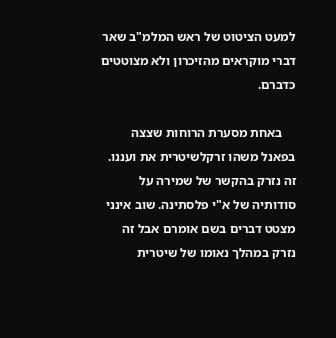למעט הציטוט של ראש המלמ"ב שאר דברי מוקראים מהזיכרון ולא מצוטטים כדברם.

    באחת מסערת הרוחות שצצה בפאנל משהו זרקלשיטרית את ועננו. זה נזרק בהקשר של שמירה על סודותיה של א"י פלסתינה. שוב אינני מצטט דברים בשם אומרם אבל זה נזרק במהלך נאומו של שיטרית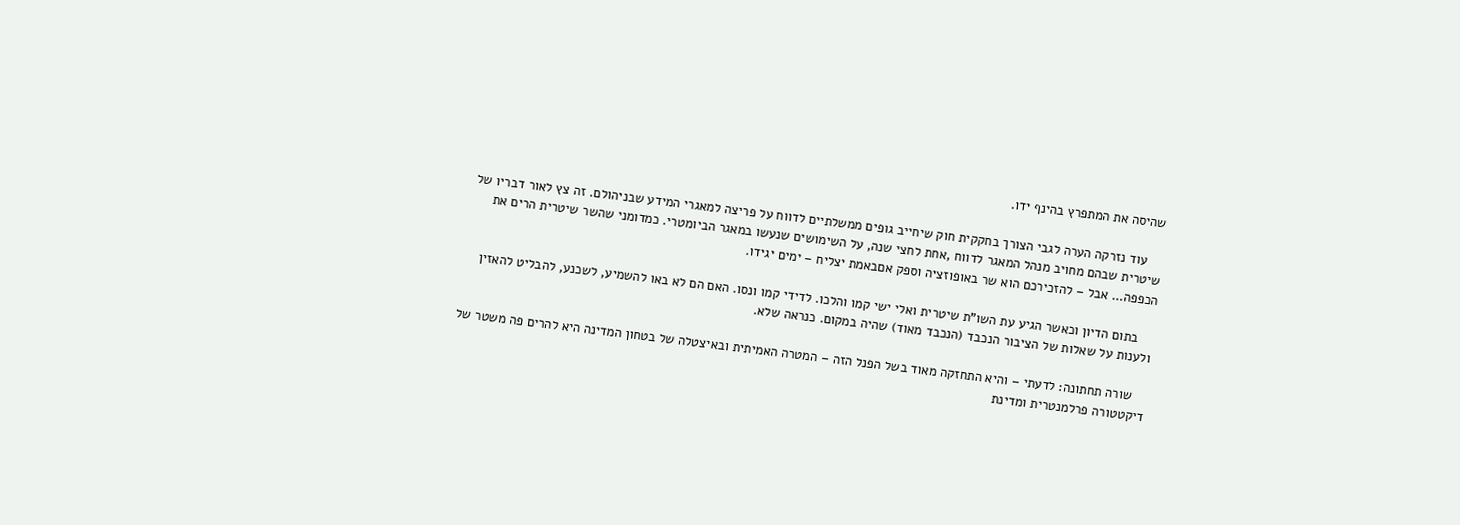שהיסה את המתפרץ בהינף ידו.

    עוד נזרקה הערה לגבי הצורך בחקקית חוק שיחייב גופים ממשלתיים לדווח על פריצה למאגרי המידע שבניהולם. זה צץ לאור דבריו של שיטרית שבהם מחויב מנהל המאגר לדווח ,אחת לחצי שנה, על השימושים שנעשו במאגר הביומטרי. כמדומני שהשר שיטרית הרים את הכפפה… אבל – להזכירכם הוא שר באופוזציה וספק אםבאמת יצליח – ימים יגידו.

    בתום הדיון וכאשר הגיע עת השו"ת שיטרית ואלי ישי קמו והלכו. לדידי קמו ונסו. האם הם לא באו להשמיע, לשכנע, להבליט להאזין ולענות על שאלות של הציבור הנכבד (הנכבד מאוד) שהיה במקום. כנראה שלא.

    שורה תחתונה: לדעתי – והיא התחזקה מאוד בשל הפנל הזה – המטרה האמיתית ובאיצטלה של בטחון המדינה היא להרים פה משטר של דיקטטורה פרלמנטרית ומדינת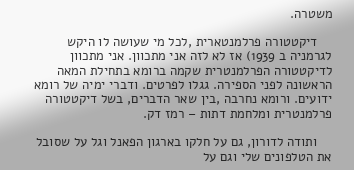משטרה.

    דיקטטורה פרלמנטארית ,לכל מי שעושה לו היקש לגרמניה ב 1939) אז לא לזה אני מתכוון. אני מתכוון לדיקטטורה הפרלמנטרית שקמה ברומא בתחילת המאה הראשונה לפני הספירה. גגלו לפרטים. ודברי ימיה של רומא ידועים. ורומא נחרבה ,בין שאר הדברים, בשל דיקטטורה פרלמנטרית ומלחמת דתות – רמז דק.

    ותודה לדורון, גם על חלקו בארגון הפאנל וגל על שסובל את הטלפונים שלי וגם על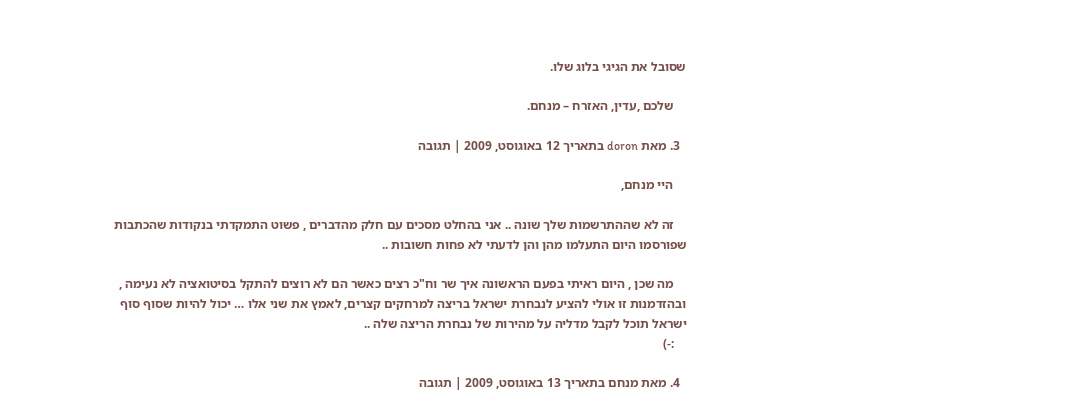שסובל את הגיגי בלוג שלו.

    שלכם ,עדין, האזרח – מנחם.

  3. מאת doron בתאריך 12 באוגוסט, 2009 | תגובה

    היי מנחם,

    זה לא שההתרשמות שלך שונה .. אני בהחלט מסכים עם חלק מהדברים , פשוט התמקדתי בנקודות שהכתבות שפורסמו היום התעלמו מהן והן לדעתי לא פחות חשובות ..

    מה שכן , היום ראיתי בפעם הראשונה איך שר וח"כ רצים כאשר הם לא רוצים להתקל בסיטואציה לא נעימה , ובהזדמנות זו אולי להציע לנבחרת ישראל בריצה למרחקים קצרים, לאמץ את שני אלו … יכול להיות שסוף סוף ישראל תוכל לקבל מדליה על מהירות של נבחרת הריצה שלה ..
    :-)

  4. מאת מנחם בתאריך 13 באוגוסט, 2009 | תגובה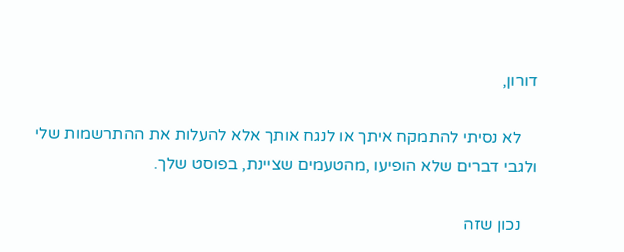דורון,

    לא נסיתי להתמקח איתך או לנגח אותך אלא להעלות את ההתרשמות שלי ולגבי דברים שלא הופיעו ,מהטעמים שציינת, בפוסט שלך.

    נכון שזה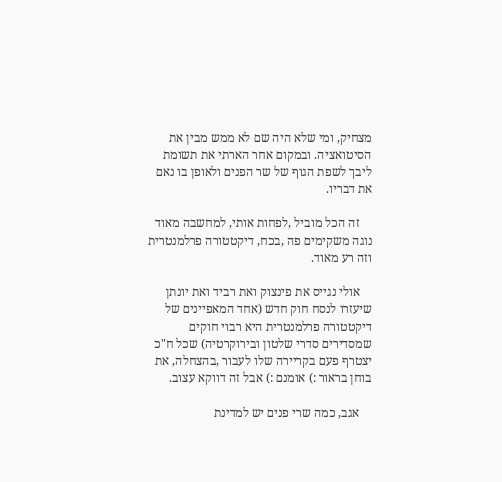מצחיק, ומי שלא היה שם לא ממש מבין את הסיטואציה. ובמקום אחר הארתי את תשומת ליבך לשפת הגוף של שר הפנים ולאופן בו נאם את דבריו.

    זה הכל מוביל ,לפחות אותי, למחשבה מאוד נוגה משקימים פה ,בכח, דיקטטורה פרלמנטרית וזה רע מאוד.

    אולי נגייס את פינצוק ואת רביד ואת יונתן שיעזרו לנסח חוק חדש (אחד המאפיינים של דיקטטורה פרלמנטרית היא רבוי חוקים שמסדירים סדרי שלטון ובירוקרטיה) שכל ח"כ יצטרף פעם בקריירה שלו לעבור ,בהצחלה, את בוחן בראור :) אומנם :) אבל זה דווקא עצוב.

    אגב, כמה שרי פנים יש למדינת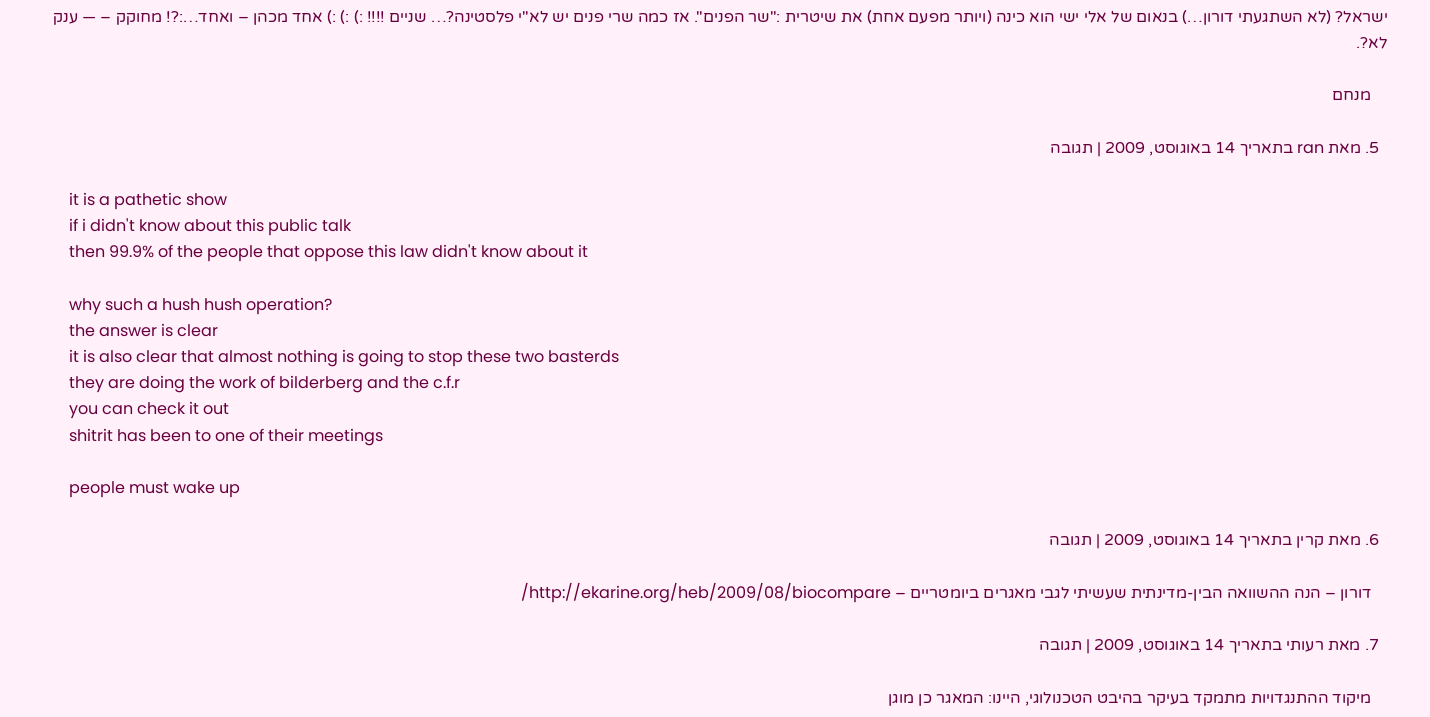ישראל? (לא השתגעתי דורון…) בנאום של אלי ישי הוא כינה (ויותר מפעם אחת) את שיטרית :"שר הפנים". אז כמה שרי פנים יש לא"י פלסטינה?… שניים !!!! :) :) :) אחד מכהן – ואחד…:?! מחוקק – — ענק לא?.

    מנחם

  5. מאת ran בתאריך 14 באוגוסט, 2009 | תגובה

    it is a pathetic show
    if i didn't know about this public talk
    then 99.9% of the people that oppose this law didn't know about it

    why such a hush hush operation?
    the answer is clear
    it is also clear that almost nothing is going to stop these two basterds
    they are doing the work of bilderberg and the c.f.r
    you can check it out
    shitrit has been to one of their meetings

    people must wake up

  6. מאת קרין בתאריך 14 באוגוסט, 2009 | תגובה

    דורון – הנה ההשוואה הבין-מדינתית שעשיתי לגבי מאגרים ביומטריים – http://ekarine.org/heb/2009/08/biocompare/

  7. מאת רעותי בתאריך 14 באוגוסט, 2009 | תגובה

    מיקוד ההתנגדויות מתמקד בעיקר בהיבט הטכנולוגי, היינו: המאגר כן מוגן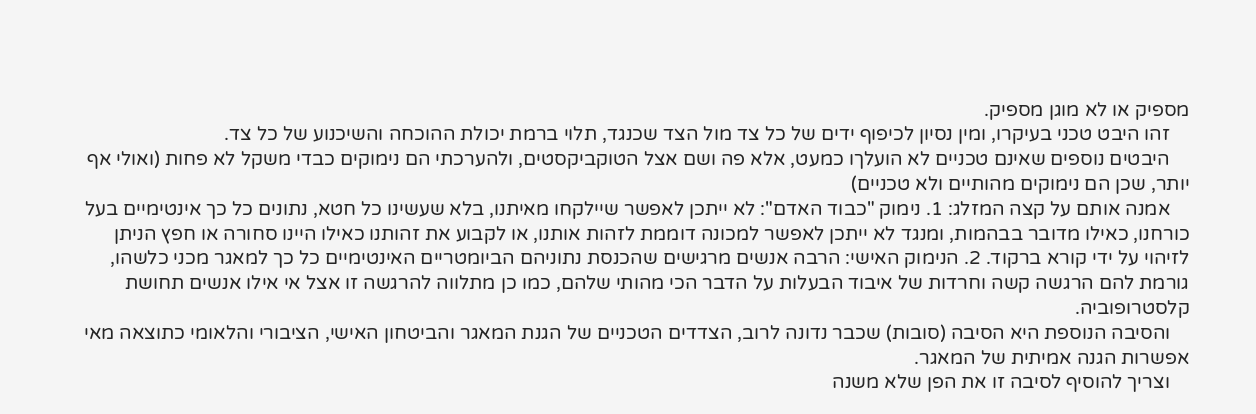מספיק או לא מוגן מספיק.
    זהו היבט טכני בעיקרו, ומין נסיון לכיפוף ידים של כל צד מול הצד שכנגד, תלוי ברמת יכולת ההוכחה והשיכנוע של כל צד.
    היבטים נוספים שאינם טכניים לא הועלךו כמעט, אלא פה ושם אצל הטוקביקסטים, ולהערכתי הם נימוקים כבדי משקל לא פחות (ואולי אף יותר, שכן הם נימוקים מהותיים ולא טכניים)
    אמנה אותם על קצה המזלג: 1. נימוק "כבוד האדם": לא ייתכן לאפשר שיילקחו מאיתנו, בלא שעשינו כל חטא, נתונים כל כך אינטימיים בעל כורחנו, כאילו מדובר בבהמות, ומנגד לא ייתכן לאפשר למכונה דוממת לזהות אותנו, או לקבוע את זהותנו כאילו היינו סחורה או חפץ הניתן לזיהוי על ידי קורא ברקוד. 2. הנימוק האישי: הרבה אנשים מרגישים שהכנסת נתוניהם הביומטריים האינטימיים כל כך למאגר מכני כלשהו, גורמת להם הרגשה קשה וחרדות של איבוד הבעלות על הדבר הכי מהותי שלהם, כמו כן מתלווה להרגשה זו אצל אי אילו אנשים תחושת קלסטרופוביה.
    והסיבה הנוספת היא הסיבה (סובות) שכבר נדונה לרוב, הצדדים הטכניים של הגנת המאגר והביטחון האישי, הציבורי והלאומי כתוצאה מאי אפשרות הגנה אמיתית של המאגר.
    וצריך להוסיף לסיבה זו את הפן שלא משנה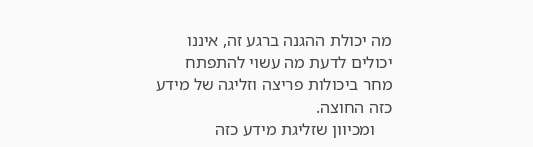מה יכולת ההגנה ברגע זה, איננו יכולים לדעת מה עשוי להתפתח מחר ביכולות פריצה וזליגה של מידע כזה החוצה.
    ומכיוון שזליגת מידע כזה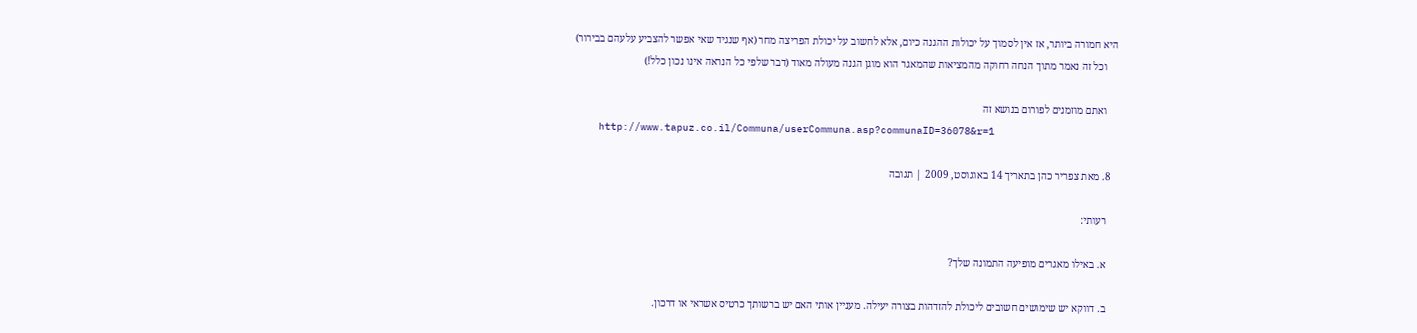היא חמורה ביותר, אז אין לסמוך על יכולות ההגנה כיום, אלא לחשוב על יכולת הפריצה מחר (אף שנגיד שאי אפשר להצביע עלעהם בבירור)
    וכל זה נאמר מתוך הנחה רחוקה מהמציאות שהמאגר הוא מוגן הגנה מעולה מאוד (דבר שלפי כל הנראה אינו נכון כלל!)

    ואתם מוזמנים לפורום בנושא זה
    http://www.tapuz.co.il/Communa/userCommuna.asp?communaID=36078&r=1

  8. מאת צפריר כהן בתאריך 14 באוגוסט, 2009 | תגובה

    רעותי:

    א. באילו מאגרים מופיעה התמונה שלך?

    ב. דווקא יש שימושים חשובים ליכולת להזדהות בצורה יעילה. מעניין אותי האם יש ברשותך כרטיס אשראי או דרכון.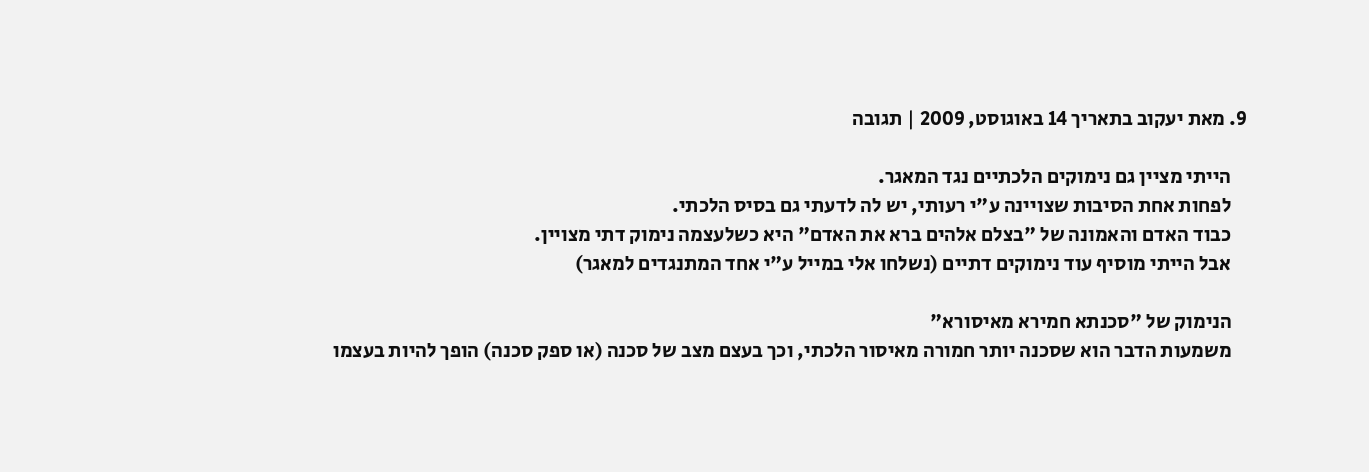9. מאת יעקוב בתאריך 14 באוגוסט, 2009 | תגובה

    הייתי מציין גם נימוקים הלכתיים נגד המאגר.
    לפחות אחת הסיבות שצויינה ע"י רעותי, יש לה לדעתי גם בסיס הלכתי.
    כבוד האדם והאמונה של "בצלם אלהים ברא את האדם" היא כשלעצמה נימוק דתי מצויין.
    אבל הייתי מוסיף עוד נימוקים דתיים (נשלחו אלי במייל ע"י אחד המתנגדים למאגר)

    הנימוק של "סכנתא חמירא מאיסורא"
    משמעות הדבר הוא שסכנה יותר חמורה מאיסור הלכתי, וכך בעצם מצב של סכנה (או ספק סכנה) הופך להיות בעצמו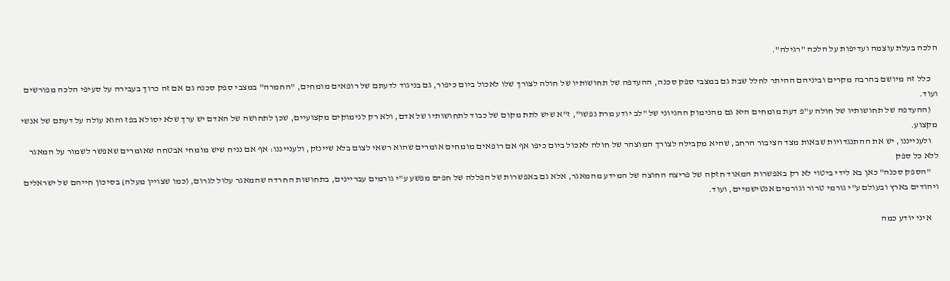הלכה בעלת עוצמה ועדיפות על הלכה "רגילה".

    כלל זה מיושם בהרבה מקרים וביניהם ההיתר לחלל שבת גם במצבי ספק סכנה, ההעדפה של תחושותיו של חולה לצורך שלו לאכול ביום כיפור, גם בניגוד לדעתם של רופאים מומחים, "החמרה" במצבי ספק סכנה גם אם זה כרוך בעבירה על סעיפי הלכה מפורשים ועוד.
    (ההעדפה של תחושותיו של חולה ע"פ דעת מומחים היא גם מהנימוק ההגיוני של "לב יודע מרת נפשו", ז"א שיש לתת מקום של כבוד לתחושותיו של אדם, ולא רק לנימוקים מקצועיים, שכן לתחושה של האדם יש ערך שלא יסולא בפז והוא עולה על דעתם של אנשי מקצוע.
    ולענייננו, יש את ההתנגדויות שבאות מצד הציבור הרחב, שהיא מקבילה לצורך המוצהר של חולה לאכול ביום כיפו אף אם רופאים מומחים אומרים שהוא רשאי לצום בלא שיינזק, ולענייננו: אף אם נניח שיש מומחי אבטחה שאומרים שאפשר לשמור על המאגר ללא כל ספק
    "הספק סכנה" כאן בא לידי ביטוי לא רק באפשרות המאוד חזקה של פריצה החוצה של המידע מהמאגר, אלא גם באפשרות של הפללה של חפים מפשע ע"י גורמים עבריינים, בתחושות החרדה שהמאגר עלול לגרום, (כמו שצויין מעלה) בסיכון חייהם של ישראלים ויהודים בארץ ובעולם ע"י גורמי טרור וגורמים אנטישמיים, ועוד.

    איני יודע כמה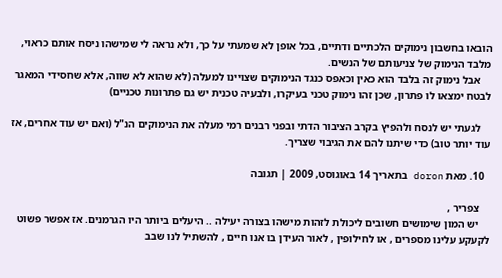הובאו בחשבון נימוקים הלכתיים ודתיים, בכל אופן לא שמעתי על כך, ולא נראה לי שמישהו ניסח אותם כראוי, מלבד הנימוק של צניעותם של הנשים.
    אבל נימוק זה בלבד הוא כאין וכאפס כנגד הנימוקים שצויינו למעלה (לא שהוא לא שווה, אלא שחסידי המאגר לבטח ימצאו לו פתרון, שכן זהו נימוק טכני בעיקרו, ולבעיה טכנית יש גם פתרונות טכניים)

    לגעתי יש לנסח ולהפיץ בקרב הציבור הדתי ובפני רבנים רמי מעלה את הנימוקים הנ"ל (ואם יש עוד אחרים, אז עוד יותר טוב) כדי שיתנו להם את הגיבוי שצריך.

  10. מאת doron בתאריך 14 באוגוסט, 2009 | תגובה

    צפריר ,
    יש המון שימושים חשובים ליכולת לזהות מישהו בצורה יעילה .. היעלים ביותר היו הגרמנים. אז אפשר פשוט לקעקע עלינו מספרים , או לחילופין , לאור העידן בו אנו חיים , להשתיל לנו שבב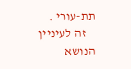תת-עורי .
    זה לעיניין הנושא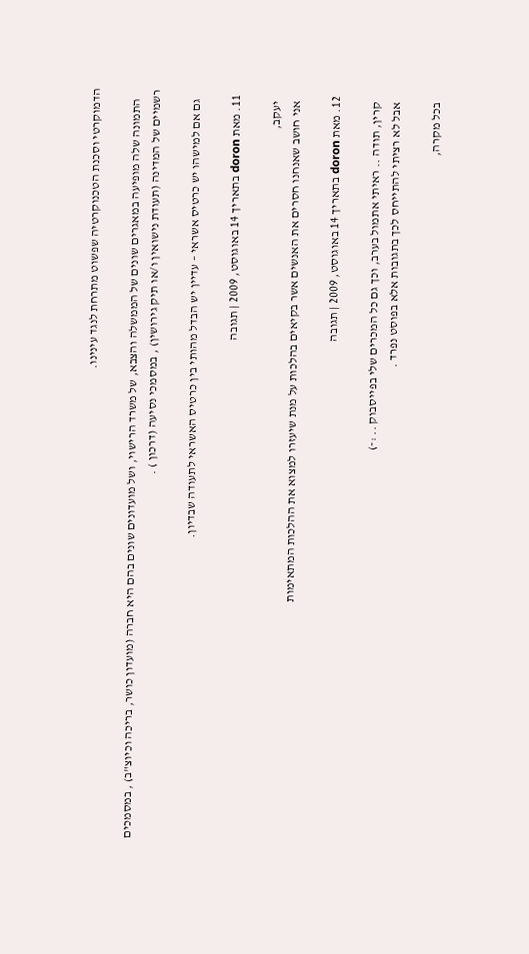הדמוקרטי וסכנת הטכנוקרטיה שפשוט מתרחת לנגד עינינו.

    התמונה שלה מופיעה במאגרים שונים של הממשלה והצבא, של משרד הרישוי, ושל מועדונים שונים בהם היא חברה (מועדון כושר, בריכה וכיוצ"ב) , במסמכים רשמיים של המדינה (תעודת נישואין ו/או תיק גירושין) , במסמכי נסיעה (דרכון ) .

    גם אם למישהו יש כרטיס אשראי – עדיין יש הבדל מהותי בין כרטיס האשראי לתעודה שבדיון.

  11. מאת doron בתאריך 14 באוגוסט, 2009 | תגובה

    יעקב,
    אני חושב שאנחנו חסרים את האנשים אשר בקיאים בהלכות על מנת שיעזרו למצוא את ההלכות המתאימות

  12. מאת doron בתאריך 14 באוגוסט, 2009 | תגובה

    קרין, תודה .. ראיתי אתמול בערב, וכך גם כל המכרים שלי בפייסבוק .. :-)
    אבל לא רציתי להתייחס לכך בתגובות אלא בפוסט נפרד .

    בכל מקרה,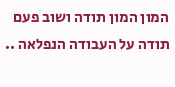המון המון תודה ושוב פעם תודה על העבודה הנפלאה ..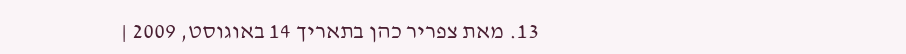13. מאת צפריר כהן בתאריך 14 באוגוסט, 2009 |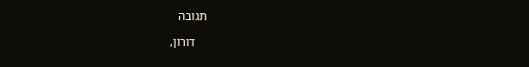תגובה

    דורון,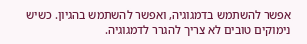אפשר להשתמש בדמגוגיה, ואפשר להשתמש בהגיון. כשיש נימוקים טובים לא צריך להגרר לדמגוגיה.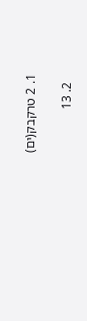1. 2 טרקבק(ים)

  2. 13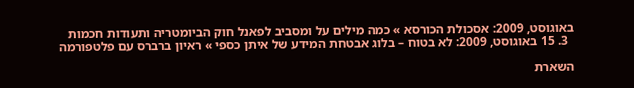באוגוסט, 2009: אסכולת הכורסא » כמה מילים על ומסביב לפאנל חוק הביומטריה ותעודות חכמות
  3. 15 באוגוסט, 2009: לא בטוח – בלוג אבטחת המידע של איתן כספי » ראיון ברברס עם פלטפורמה

השארת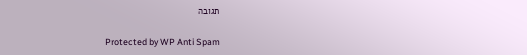תגובה

Protected by WP Anti Spam